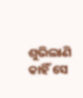ଶୁଭିଲାଣି କାହିଁ ସେ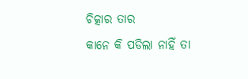ଚିତ୍କାର ତାର
କାନେ କି ପଡିଲା ନାହିଁ ତା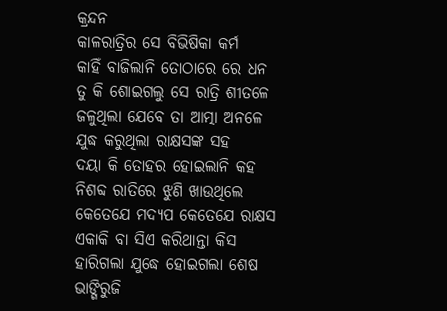କ୍ରନ୍ଦନ
କାଳରାତ୍ରିର ସେ ବିଭିଷିକା କର୍ମ
କାହିଁ ବାଜିଲାନି ତୋଠାରେ ରେ ଧନ
ତୁ କି ଶୋଇଗଲୁ ସେ ରାତ୍ରି ଶୀତଳେ
ଜଳୁଥିଲା ଯେବେ ତା ଆତ୍ମା ଅନଳେ
ଯୁଦ୍ଧ କରୁଥିଲା ରାକ୍ଷସଙ୍କ ସହ
ଦୟା କି ତୋହର ହୋଇଲାନି କହ
ନିଶବ୍ଦ ରାତିରେ ଝୁଣି ଖାଉଥିଲେ
କେତେଯେ ମଦ୍ଯପ କେତେଯେ ରାକ୍ଷସ
ଏକାକି ବା ସିଏ କରିଥାନ୍ତା କିସ
ହାରିଗଲା ଯୁଦ୍ଧେ ହୋଇଗଲା ଶେଷ
ଭାଙ୍ଗିରୁଜି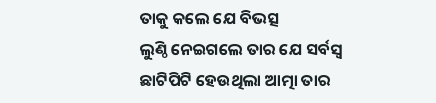ତାକୁ କଲେ ଯେ ବିଭତ୍ସ
ଲୁଣ୍ଠି ନେଇଗଲେ ତାର ଯେ ସର୍ବସ୍ବ
ଛାଟିପିଟି ହେଉଥିଲା ଆତ୍ମା ତାର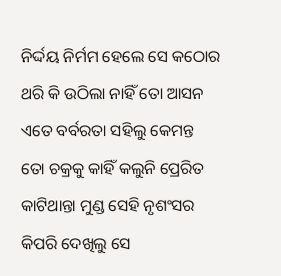ନିର୍ଦ୍ଦୟ ନିର୍ମମ ହେଲେ ସେ କଠୋର
ଥରି କି ଉଠିଲା ନାହିଁ ତୋ ଆସନ
ଏତେ ବର୍ବରତା ସହିଲୁ କେମନ୍ତ
ତୋ ଚକ୍ରକୁ କାହିଁ କଲୁନି ପ୍ରେରିତ
କାଟିଥାନ୍ତା ମୁଣ୍ଡ ସେହି ନୃଶଂସର
କିପରି ଦେଖିଲୁ ସେ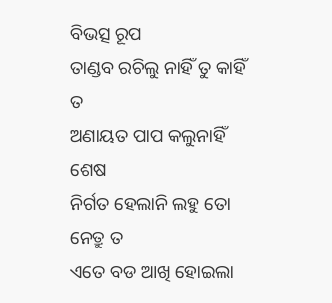ବିଭତ୍ସ ରୂପ
ତାଣ୍ଡବ ରଚିଲୁ ନାହିଁ ତୁ କାହିଁ ତ
ଅଣାୟତ ପାପ କଲୁନାହିଁ ଶେଷ
ନିର୍ଗତ ହେଲାନି ଲହୁ ତୋ ନେତ୍ରୁ ତ
ଏତେ ବଡ ଆଖି ହୋଇଲା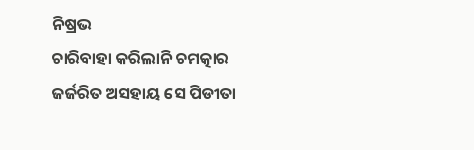ନିଷ୍ରଭ
ଚାରିବାହା କରିଲାନି ଚମତ୍କାର
ଜର୍ଜରିତ ଅସହାୟ ସେ ପିଡୀତା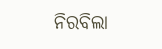ନିରବିଲା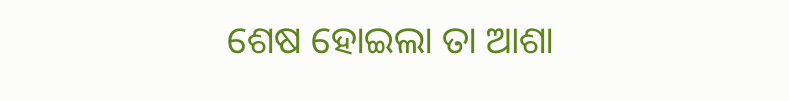ଶେଷ ହୋଇଲା ତା ଆଶା